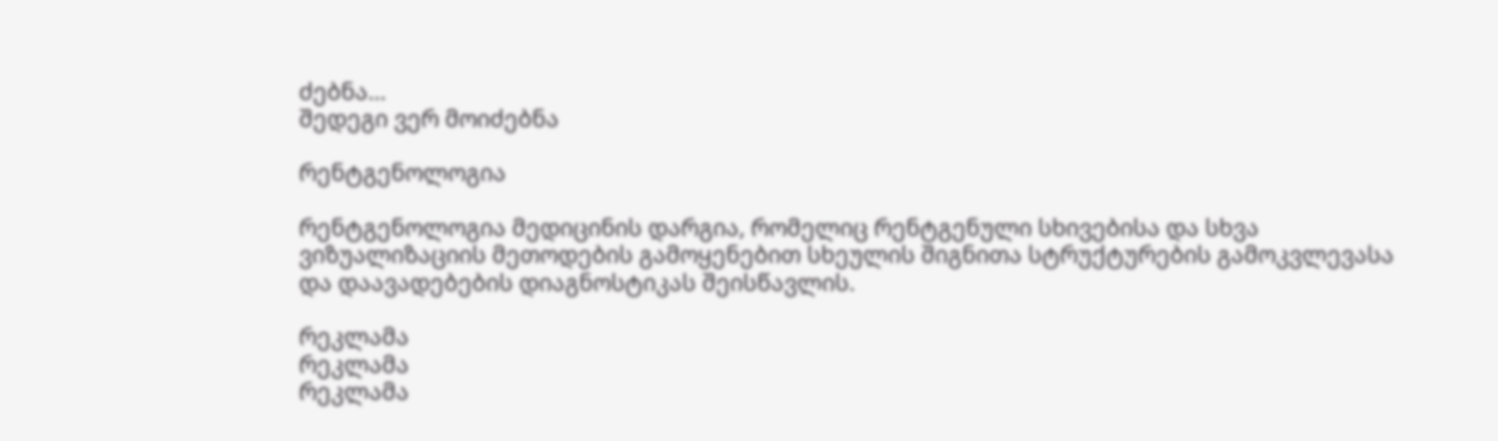ძებნა...
შედეგი ვერ მოიძებნა

რენტგენოლოგია

რენტგენოლოგია მედიცინის დარგია, რომელიც რენტგენული სხივებისა და სხვა ვიზუალიზაციის მეთოდების გამოყენებით სხეულის შიგნითა სტრუქტურების გამოკვლევასა და დაავადებების დიაგნოსტიკას შეისწავლის.

რეკლამა
რეკლამა
რეკლამა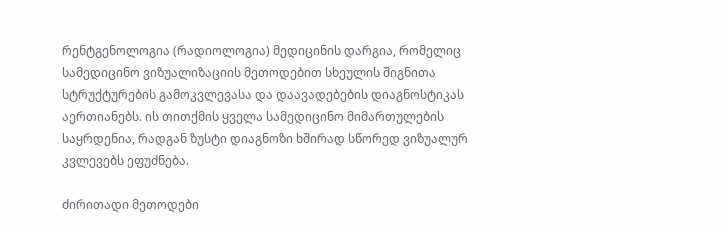რენტგენოლოგია (რადიოლოგია) მედიცინის დარგია, რომელიც სამედიცინო ვიზუალიზაციის მეთოდებით სხეულის შიგნითა სტრუქტურების გამოკვლევასა და დაავადებების დიაგნოსტიკას აერთიანებს. ის თითქმის ყველა სამედიცინო მიმართულების საყრდენია, რადგან ზუსტი დიაგნოზი ხშირად სწორედ ვიზუალურ კვლევებს ეფუძნება.

ძირითადი მეთოდები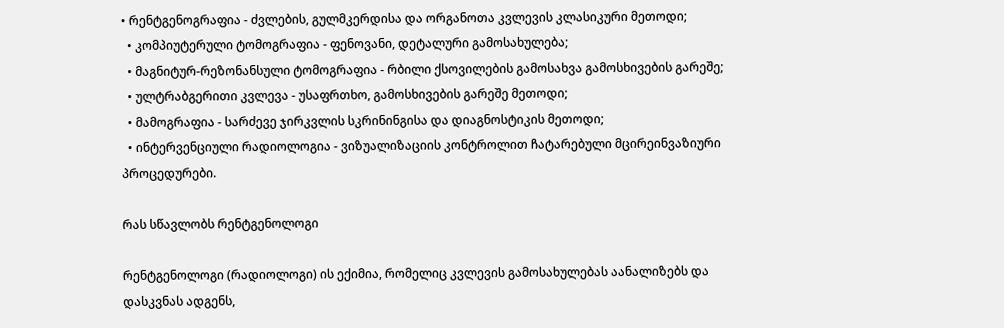• რენტგენოგრაფია - ძვლების, გულმკერდისა და ორგანოთა კვლევის კლასიკური მეთოდი;
  • კომპიუტერული ტომოგრაფია - ფენოვანი, დეტალური გამოსახულება;
  • მაგნიტურ-რეზონანსული ტომოგრაფია - რბილი ქსოვილების გამოსახვა გამოსხივების გარეშე;
  • ულტრაბგერითი კვლევა - უსაფრთხო, გამოსხივების გარეშე მეთოდი;
  • მამოგრაფია - სარძევე ჯირკვლის სკრინინგისა და დიაგნოსტიკის მეთოდი;
  • ინტერვენციული რადიოლოგია - ვიზუალიზაციის კონტროლით ჩატარებული მცირეინვაზიური პროცედურები.

რას სწავლობს რენტგენოლოგი

რენტგენოლოგი (რადიოლოგი) ის ექიმია, რომელიც კვლევის გამოსახულებას აანალიზებს და დასკვნას ადგენს,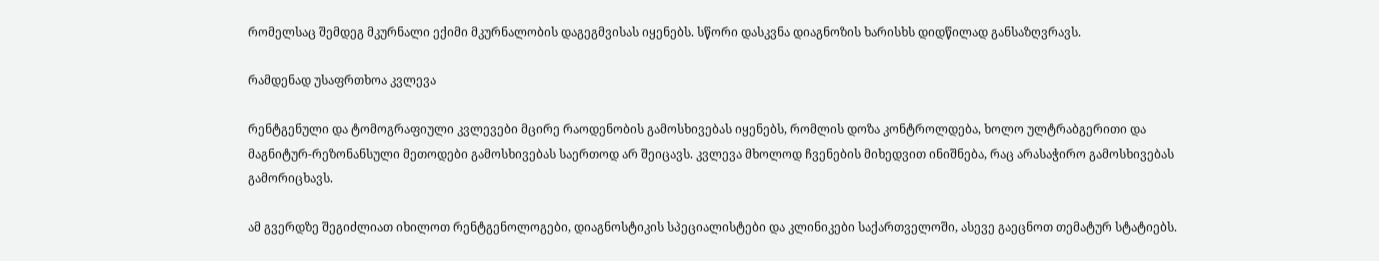რომელსაც შემდეგ მკურნალი ექიმი მკურნალობის დაგეგმვისას იყენებს. სწორი დასკვნა დიაგნოზის ხარისხს დიდწილად განსაზღვრავს.

რამდენად უსაფრთხოა კვლევა

რენტგენული და ტომოგრაფიული კვლევები მცირე რაოდენობის გამოსხივებას იყენებს, რომლის დოზა კონტროლდება, ხოლო ულტრაბგერითი და მაგნიტურ-რეზონანსული მეთოდები გამოსხივებას საერთოდ არ შეიცავს. კვლევა მხოლოდ ჩვენების მიხედვით ინიშნება, რაც არასაჭირო გამოსხივებას გამორიცხავს.

ამ გვერდზე შეგიძლიათ იხილოთ რენტგენოლოგები, დიაგნოსტიკის სპეციალისტები და კლინიკები საქართველოში, ასევე გაეცნოთ თემატურ სტატიებს.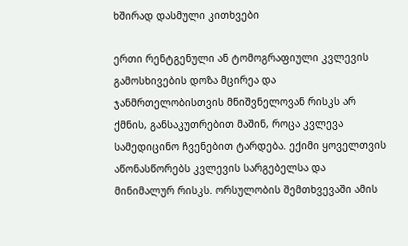ხშირად დასმული კითხვები

ერთი რენტგენული ან ტომოგრაფიული კვლევის გამოსხივების დოზა მცირეა და ჯანმრთელობისთვის მნიშვნელოვან რისკს არ ქმნის, განსაკუთრებით მაშინ, როცა კვლევა სამედიცინო ჩვენებით ტარდება. ექიმი ყოველთვის აწონასწორებს კვლევის სარგებელსა და მინიმალურ რისკს. ორსულობის შემთხვევაში ამის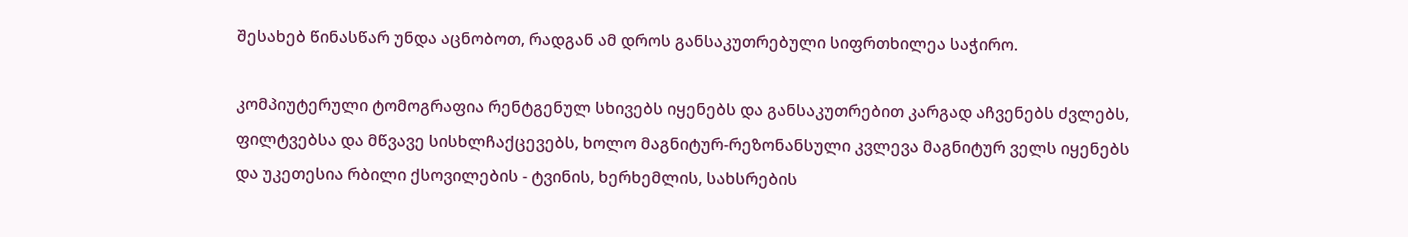შესახებ წინასწარ უნდა აცნობოთ, რადგან ამ დროს განსაკუთრებული სიფრთხილეა საჭირო.

კომპიუტერული ტომოგრაფია რენტგენულ სხივებს იყენებს და განსაკუთრებით კარგად აჩვენებს ძვლებს, ფილტვებსა და მწვავე სისხლჩაქცევებს, ხოლო მაგნიტურ-რეზონანსული კვლევა მაგნიტურ ველს იყენებს და უკეთესია რბილი ქსოვილების - ტვინის, ხერხემლის, სახსრების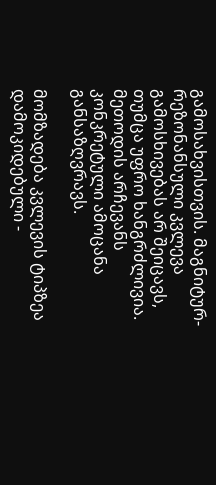გამოსახვისთვის. მაგნიტურ-რეზონანსული კვლევა გამოსხივებას არ შეიცავს, თუმცა უფრო ხანგრძლივია. მეთოდის არჩევანს კონკრეტული ამოცანა განსაზღვრავს.

მომზადება კვლევის ტიპზეა დამოკიდებული -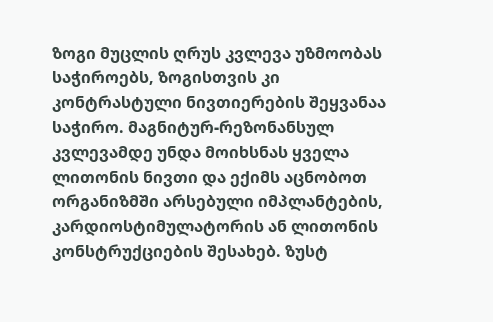ზოგი მუცლის ღრუს კვლევა უზმოობას საჭიროებს, ზოგისთვის კი კონტრასტული ნივთიერების შეყვანაა საჭირო. მაგნიტურ-რეზონანსულ კვლევამდე უნდა მოიხსნას ყველა ლითონის ნივთი და ექიმს აცნობოთ ორგანიზმში არსებული იმპლანტების, კარდიოსტიმულატორის ან ლითონის კონსტრუქციების შესახებ. ზუსტ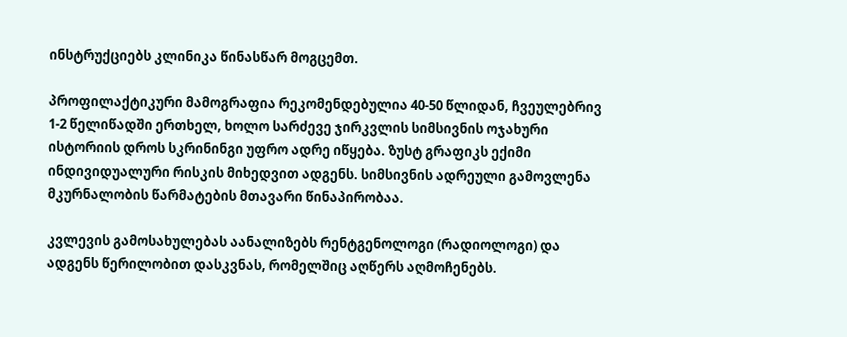ინსტრუქციებს კლინიკა წინასწარ მოგცემთ.

პროფილაქტიკური მამოგრაფია რეკომენდებულია 40-50 წლიდან, ჩვეულებრივ 1-2 წელიწადში ერთხელ, ხოლო სარძევე ჯირკვლის სიმსივნის ოჯახური ისტორიის დროს სკრინინგი უფრო ადრე იწყება. ზუსტ გრაფიკს ექიმი ინდივიდუალური რისკის მიხედვით ადგენს. სიმსივნის ადრეული გამოვლენა მკურნალობის წარმატების მთავარი წინაპირობაა.

კვლევის გამოსახულებას აანალიზებს რენტგენოლოგი (რადიოლოგი) და ადგენს წერილობით დასკვნას, რომელშიც აღწერს აღმოჩენებს.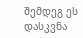შემდეგ ეს დასკვნა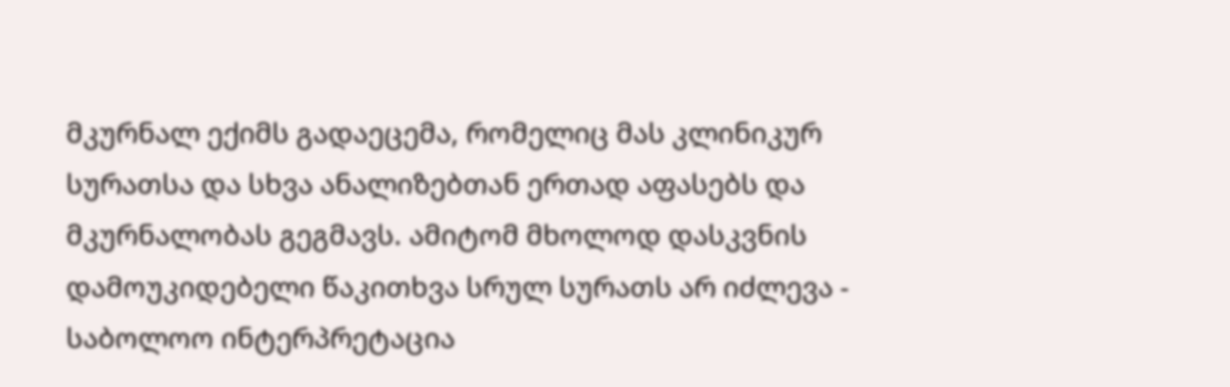მკურნალ ექიმს გადაეცემა, რომელიც მას კლინიკურ სურათსა და სხვა ანალიზებთან ერთად აფასებს და მკურნალობას გეგმავს. ამიტომ მხოლოდ დასკვნის დამოუკიდებელი წაკითხვა სრულ სურათს არ იძლევა - საბოლოო ინტერპრეტაცია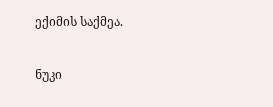ექიმის საქმეა.

ნუკი